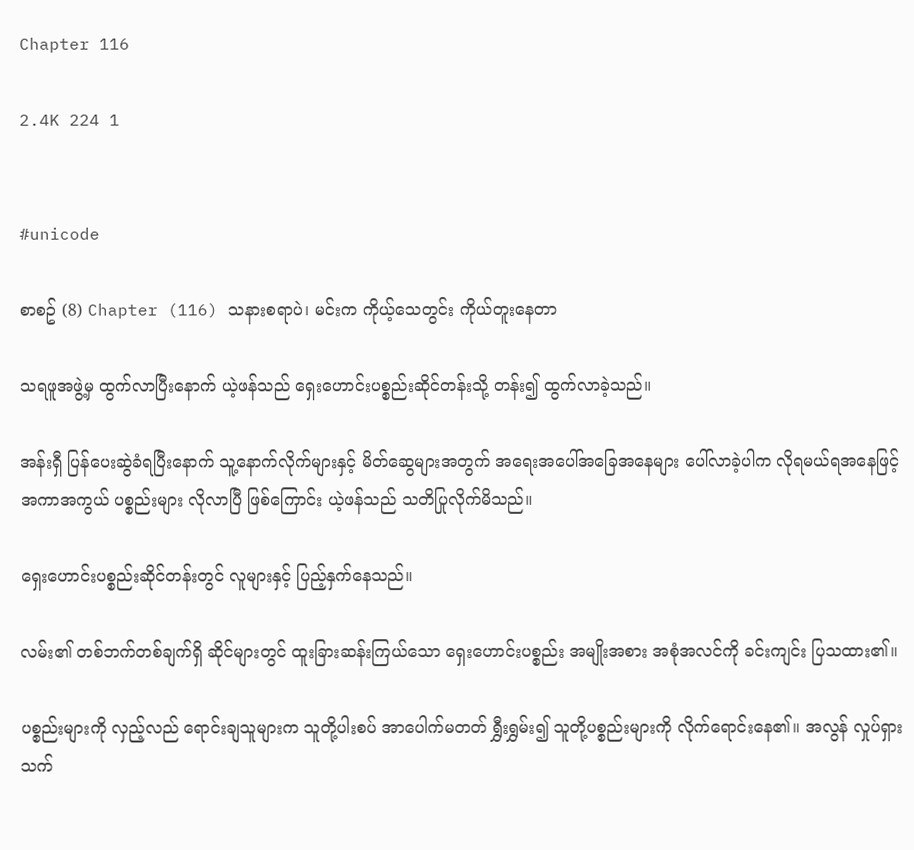Chapter 116

2.4K 224 1


#unicode

စာစဥ် (8) Chapter (116) သနားစရာပဲ၊ မင်းက ကိုယ့်သေတွင်း ကိုယ်တူးနေတာ

သရဖူအဖွဲ့မှ ထွက်လာပြီးနောက် ယဲ့ဖန်သည် ရှေးဟောင်းပစ္စည်းဆိုင်တန်းသို့ တန်း၍ ထွက်လာခဲ့သည်။

အန်းရှီ ပြန်ပေးဆွဲခံရပြီးနောက် သူ့နောက်လိုက်များနှင့် မိတ်ဆွေများအတွက် အရေးအပေါ်အခြေအနေများ ပေါ်လာခဲ့ပါက လိုရမယ်ရအနေဖြင့် အကာအကွယ် ပစ္စည်းများ လိုလာပြီ ဖြစ်ကြောင်း ယဲ့ဖန်သည် သတိပြုလိုက်မိသည်။

ရှေးဟောင်းပစ္စည်းဆိုင်တန်းတွင် လူများနှင့် ပြည့်နှက်နေသည်။

လမ်း၏ တစ်ဘက်တစ်ချက်ရှိ ဆိုင်များတွင် ထူးခြားဆန်းကြယ်သော ရှေးဟောင်းပစ္စည်း အမျိုးအစား အစုံအလင်ကို ခင်းကျင်း ပြသထား၏။

ပစ္စည်းများကို လှည့်လည် ရောင်းချသူများက သူတို့ပါးစပ် အာပေါက်မတတ် ရွှီးရွှမ်း၍ သူတို့ပစ္စည်းများကို လိုက်ရောင်းနေ၏။ အလွန် လှုပ်ရှားသက်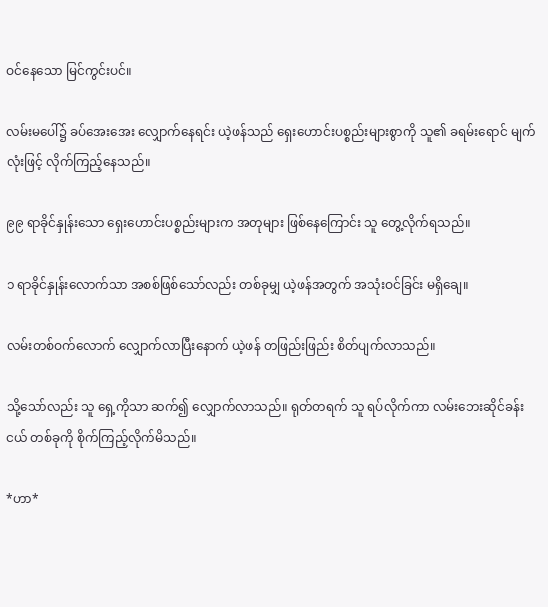ဝင်နေသော မြင်ကွင်းပင်။

လမ်းမပေါ်၌ ခပ်အေးအေး လျှောက်နေရင်း ယဲ့ဖန်သည် ရှေးဟောင်းပစ္စည်းများစွာကို သူ၏ ခရမ်းရောင် မျက်လုံးဖြင့် လိုက်ကြည့်နေသည်။

၉၉ ရာခိုင်နှုန်းသော ရှေးဟောင်းပစ္စည်းများက အတုများ ဖြစ်နေကြောင်း သူ တွေ့လိုက်ရသည်။

၁ ရာခိုင်နှုန်းလောက်သာ အစစ်ဖြစ်သော်လည်း တစ်ခုမျှ ယဲ့ဖန်အတွက် အသုံးဝင်ခြင်း မရှိချေ။

လမ်းတစ်ဝက်လောက် လျှောက်လာပြီးနောက် ယဲ့ဖန် တဖြည်းဖြည်း စိတ်ပျက်လာသည်။

သို့သော်လည်း သူ ရှေ့ကိုသာ ဆက်၍ လျှောက်လာသည်။ ရုတ်တရက် သူ ရပ်လိုက်ကာ လမ်းဘေးဆိုင်ခန်းငယ် တစ်ခုကို စိုက်ကြည့်လိုက်မိသည်။

*ဟာ*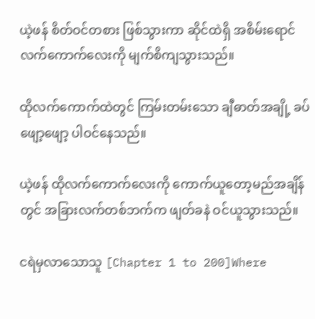ယဲ့ဖန် စိတ်ဝင်တစား ဖြစ်သွားကာ ဆိုင်ထဲရှိ အစိမ်းရောင်လက်ကောက်လေးကို မျက်စိကျသွားသည်။

ထိုလက်ကောက်ထဲတွင် ကြမ်းတမ်းသော ချီဓာတ်အချို့ ခပ်ဖျော့ဖျော့ ပါဝင်နေသည်။

ယဲ့ဖန် ထိုလက်ကောက်လေးကို ကောက်ယူတော့မည်အချိန်တွင် အခြားလက်တစ်ဘက်က ဖျတ်ခနဲ ဝင်ယူသွားသည်။

ငရဲမှလာသောသူ [Chapter 1 to 200]Where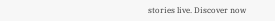stories live. Discover now